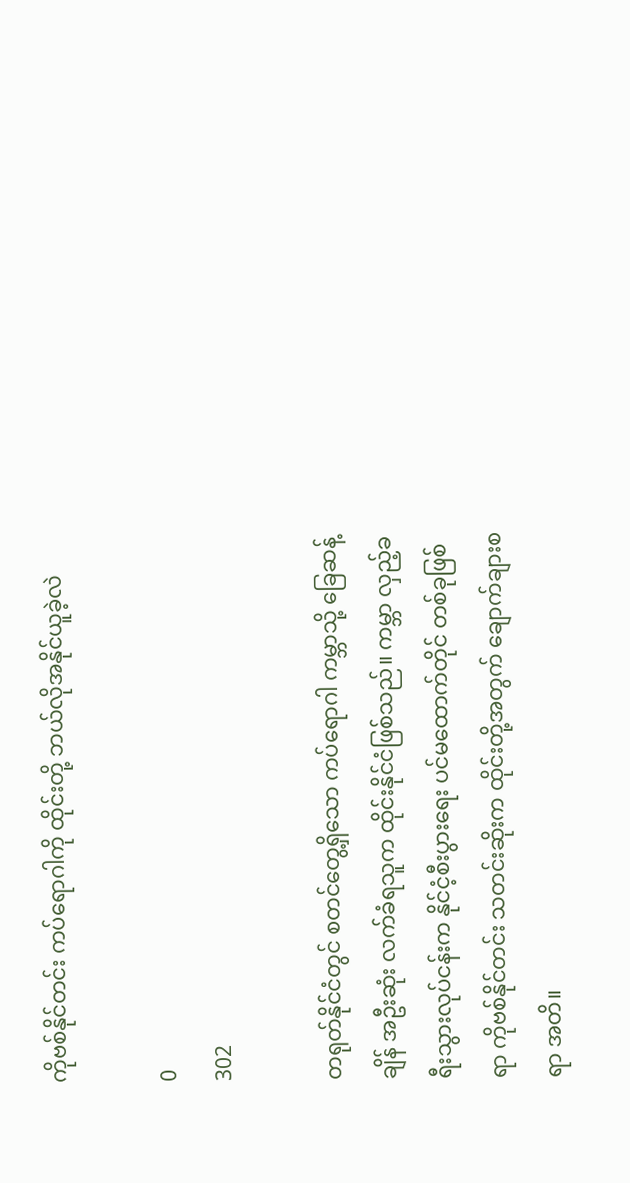ကိုဗစ်နိုင်တင်း ကပ်ရောဂါကို ထိုင်းတို့ ဘယ်လိုအနိုင်ယူခဲ့လဲ

0
302

တရုတ်နိုင်ငံတွင် စတင်တွေ့ရှိသော ကပ်ရောဂါ ကမ္ဘာသို့ ခြေဆန့်ချိန် အဦးဆုံး လက်ခံရသူက ထိုင်းနိုင်ငံဖြစ်သည်။ ကမ္ဘာ လှည့်ခရီးသွားလုပ်ငန်းက နိုင်ငံ့စီးပွားရေး ပင်မထောက်တိုင် တစ်ခုဖြစ်ရာ ကိုဗစ်နိုင်တင်း သတင်းဆိုးက ထိုင်းတို့အတွက် ချောက်ချားစရာ အတိ။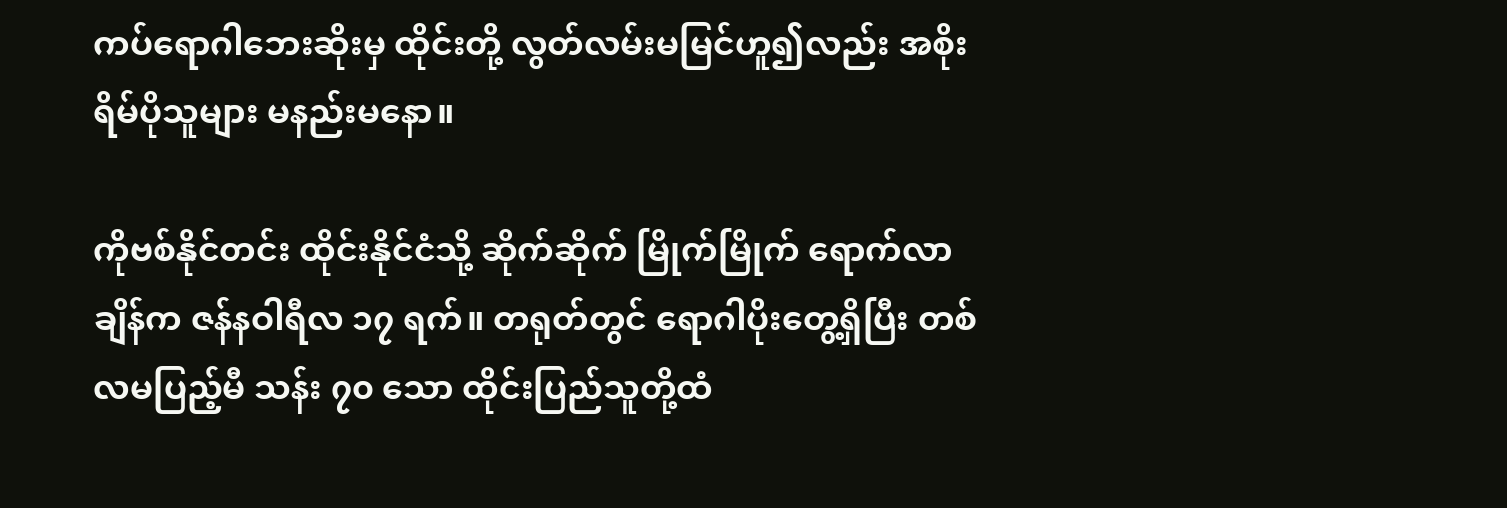ကပ်ရောဂါဘေးဆိုးမှ ထိုင်းတို့ လွတ်လမ်းမမြင်ဟူ၍လည်း အစိုးရိမ်ပိုသူများ မနည်းမနော။

ကိုဗစ်နိုင်တင်း ထိုင်းနိုင်ငံသို့ ဆိုက်ဆိုက် မြိုက်မြိုက် ရောက်လာချိန်က ဇန်နဝါရီလ ၁၇ ရက်။ တရုတ်တွင် ရောဂါပိုးတွေ့ရှိပြီး တစ်လမပြည့်မီ သန်း ၇၀ သော ထိုင်းပြည်သူတို့ထံ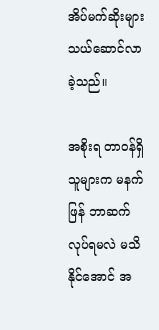အိပ်မက်ဆိုးများ သယ်ဆောင်လာခဲ့သည်။

အစိုးရ တာဝန်ရှိသူများက မနက်ဖြန် ဘာဆက်လုပ်ရမလဲ မသိနိုင်အောင် အ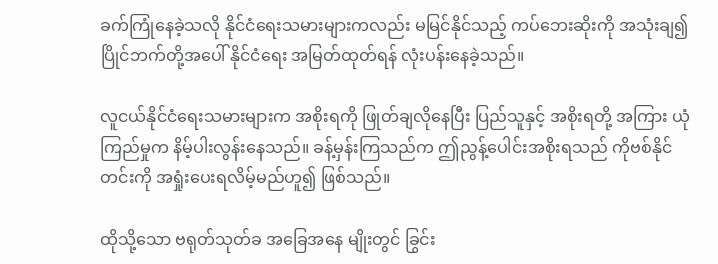ခက်ကြုံနေခဲ့သလို နိုင်ငံရေးသမားများကလည်း မမြင်နိုင်သည့် ကပ်ဘေးဆိုးကို အသုံးချ၍ ပြိုင်ဘက်တို့အပေါ် နိုင်ငံရေး အမြတ်ထုတ်ရန် လုံးပန်းနေခဲ့သည်။

လူငယ်နိုင်ငံရေးသမားများက အစိုးရကို ဖြုတ်ချလိုနေပြီး ပြည်သူနှင့် အစိုးရတို့ အကြား ယုံကြည်မှုက နိမ့်ပါးလွန်းနေသည်။ ခန့်မှန်းကြသည်က ဤညွန့်ပေါင်းအစိုးရသည် ကိုဗစ်နိုင်တင်းကို အရှုံးပေးရလိမ့်မည်ဟူ၍ ဖြစ်သည်။

ထိုသို့သော ဗရုတ်သုတ်ခ အခြေအနေ မျိုးတွင် ခြွင်း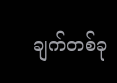ချက်တစ်ခု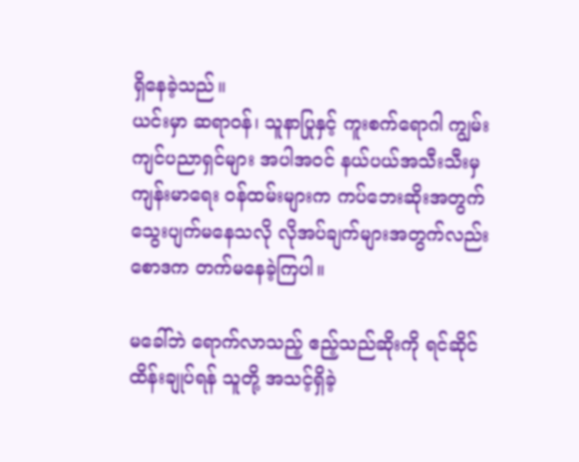ရှိနေခဲ့သည်။
ယင်းမှာ ဆရာဝန်၊ သူနာပြုနှင့် ကူးစက်ရောဂါ ကျွမ်းကျင်ပညာရှင်များ အပါအဝင် နယ်ပယ်အသီးသီးမှ ကျန်းမာရေး ဝန်ထမ်းများက ကပ်ဘေးဆိုးအတွက် သွေးပျက်မနေသလို လိုအပ်ချက်များအတွက်လည်း စောဒက တက်မနေခဲ့ကြပါ။

မခေါ်ဘဲ ရောက်လာသည့် ဧည့်သည်ဆိုးကို ရင်ဆိုင်ထိန်းချုပ်ရန် သူတို့ အသင့်ရှိခဲ့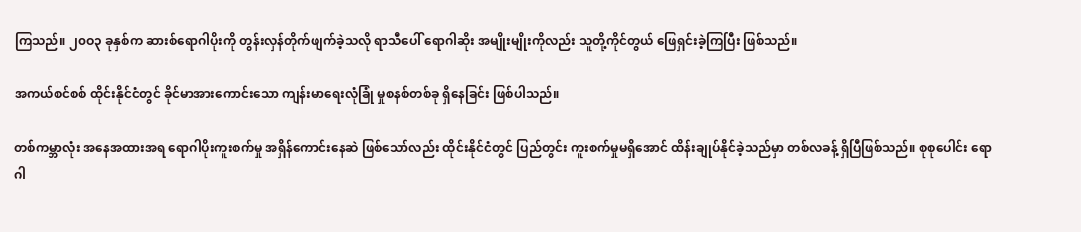ကြသည်။ ၂၀ဝ၃ ခုနှစ်က ဆားစ်ရောဂါပိုးကို တွန်းလှန်တိုက်ဖျက်ခဲ့သလို ရာသီပေါ် ရောဂါဆိုး အမျိုးမျိုးကိုလည်း သူတို့ကိုင်တွယ် ဖြေရှင်းခဲ့ကြပြီး ဖြစ်သည်။

အကယ်စင်စစ် ထိုင်းနိုင်ငံတွင် ခိုင်မာအားကောင်းသော ကျန်းမာရေးလုံခြုံ မှုစနစ်တစ်ခု ရှိနေခြင်း ဖြစ်ပါသည်။

တစ်ကမ္ဘာလုံး အနေအထားအရ ရောဂါပိုးကူးစက်မှု အရှိန်ကောင်းနေဆဲ ဖြစ်သော်လည်း ထိုင်းနိုင်ငံတွင် ပြည်တွင်း ကူးစက်မှုမရှိအောင် ထိန်းချုပ်နိုင်ခဲ့သည်မှာ တစ်လခန့် ရှိပြီဖြစ်သည်။ စုစုပေါင်း ရောဂါ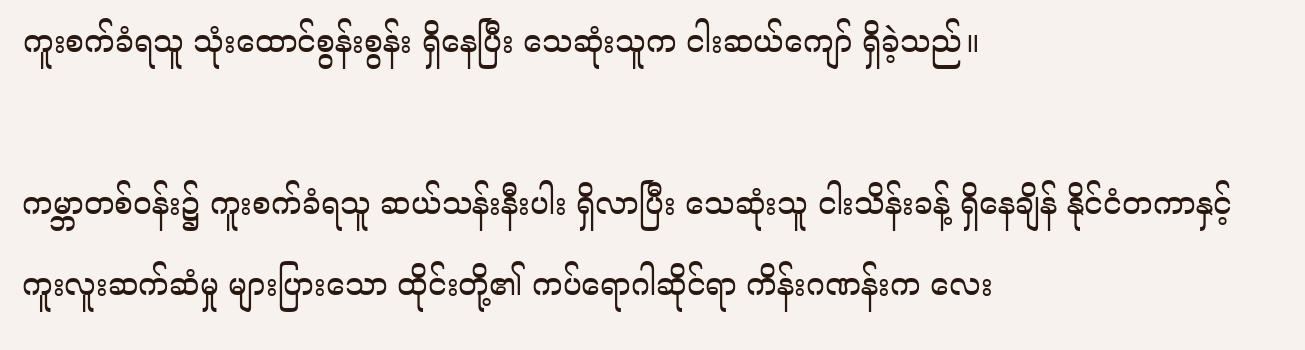ကူးစက်ခံရသူ သုံးထောင်စွန်းစွန်း ရှိနေပြီး သေဆုံးသူက ငါးဆယ်ကျော် ရှိခဲ့သည်။

ကမ္ဘာတစ်ဝန်း၌ ကူးစက်ခံရသူ ဆယ်သန်းနီးပါး ရှိလာပြီး သေဆုံးသူ ငါးသိန်းခန့် ရှိနေချိန် နိုင်ငံတကာနှင့် ကူးလူးဆက်ဆံမှု များပြားသော ထိုင်းတို့၏ ကပ်ရောဂါဆိုင်ရာ ကိန်းဂဏန်းက လေး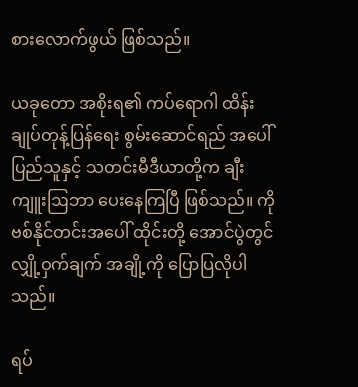စားလောက်ဖွယ် ဖြစ်သည်။

ယခုတော အစိုးရ၏ ကပ်ရောဂါ ထိန်းချုပ်တုန့်ပြန်ရေး စွမ်းဆောင်ရည် အပေါ် ပြည်သူနှင့် သတင်းမီဒီယာတို့က ချီးကျူးဩဘာ ပေးနေကြပြီ ဖြစ်သည်။ ကိုဗစ်နိုင်တင်းအပေါ် ထိုင်းတို့ အောင်ပွဲတွင် လျှို့ဝှက်ချက် အချို့ကို ပြောပြလိုပါသည်။

ရပ်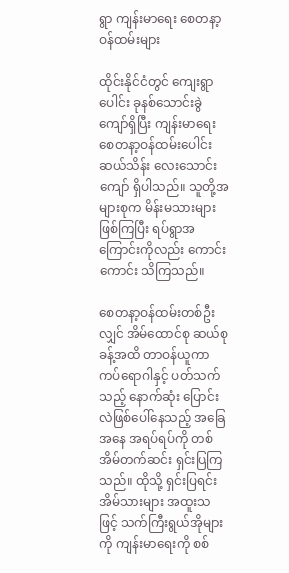ရွာ ကျန်းမာရေး စေတနာ့ဝန်ထမ်းများ

ထိုင်းနိုင်ငံတွင် ကျေးရွာပေါင်း ခုနစ်သောင်းခွဲကျော်ရှိပြီး ကျန်းမာရေး စေတနာ့ဝန်ထမ်းပေါင်း ဆယ်သိန်း လေးသောင်းကျော် ရှိပါသည်။ သူတို့အများစုက မိန်းမသားများ ဖြစ်ကြပြီး ရပ်ရွာအကြောင်းကိုလည်း ကောင်းကောင်း သိကြသည်။

စေတနာ့ဝန်ထမ်းတစ်ဦးလျှင် အိမ်ထောင်စု ဆယ်စုခန့်အထိ တာဝန်ယူကာ ကပ်ရောဂါနှင့် ပတ်သက်သည့် နောက်ဆုံး ပြောင်းလဲဖြစ်ပေါ်နေသည့် အခြေအနေ အရပ်ရပ်ကို တစ်အိမ်တက်ဆင်း ရှင်းပြကြ သည်။ ထိုသို့ ရှင်းပြရင်း အိမ်သားများ အထူးသဖြင့် သက်ကြီးရွယ်အိုများကို ကျန်းမာရေးကို စစ်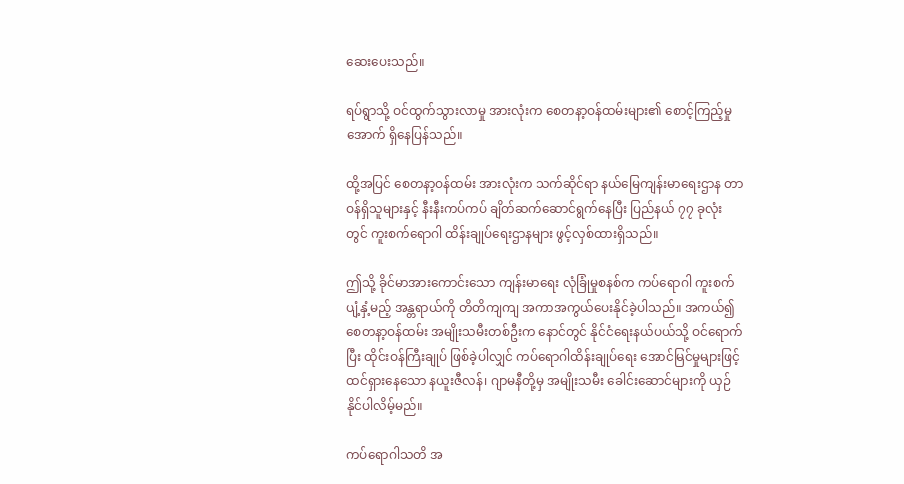ဆေးပေးသည်။

ရပ်ရွာသို့ ဝင်ထွက်သွားလာမှု အားလုံးက စေတနာ့ဝန်ထမ်းများ၏ စောင့်ကြည့်မှု အောက် ရှိနေပြန်သည်။

ထို့အပြင် စေတနာ့ဝန်ထမ်း အားလုံးက သက်ဆိုင်ရာ နယ်မြေကျန်းမာရေးဌာန တာဝန်ရှိသူများနှင့် နီးနီးကပ်ကပ် ချိတ်ဆက်ဆောင်ရွက်နေပြီး ပြည်နယ် ၇၇ ခုလုံးတွင် ကူးစက်ရောဂါ ထိန်းချုပ်ရေးဌာနများ ဖွင့်လှစ်ထားရှိသည်။

ဤသို့ ခိုင်မာအားကောင်းသော ကျန်းမာရေး လုံခြုံမှုစနစ်က ကပ်ရောဂါ ကူးစက်ပျံ့နှံ့မည့် အန္တရာယ်ကို တိတိကျကျ အကာအကွယ်ပေးနိုင်ခဲ့ပါသည်။ အကယ်၍ စေတနာ့ဝန်ထမ်း အမျိုးသမီးတစ်ဦးက နောင်တွင် နိုင်ငံရေးနယ်ပယ်သို့ ဝင်ရောက်ပြီး ထိုင်းဝန်ကြီးချုပ် ဖြစ်ခဲ့ပါလျှင် ကပ်ရောဂါထိန်းချုပ်ရေး အောင်မြင်မှုများဖြင့် ထင်ရှားနေသော နယူးဇီလန်၊ ဂျာမနီတို့မှ အမျိုးသမီး ခေါင်းဆောင်များကို ယှဉ်နိုင်ပါလိမ့်မည်။

ကပ်ရောဂါသတိ အ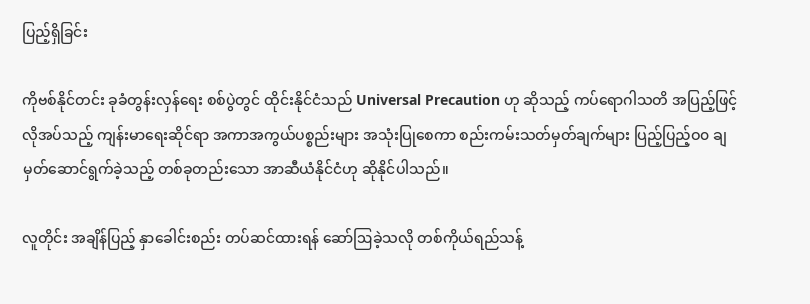ပြည့်ရှိခြင်း

ကိုဗစ်နိုင်တင်း ခုခံတွန်းလှန်ရေး စစ်ပွဲတွင် ထိုင်းနိုင်ငံသည် Universal Precaution ဟု ဆိုသည့် ကပ်ရောဂါသတိ အပြည့်ဖြင့် လိုအပ်သည့် ကျန်းမာရေးဆိုင်ရာ အကာအကွယ်ပစ္စည်းများ အသုံးပြုစေကာ စည်းကမ်းသတ်မှတ်ချက်များ ပြည့်ပြည့်ဝ၀ ချမှတ်ဆောင်ရွက်ခဲ့သည့် တစ်ခုတည်းသော အာဆီယံနိုင်ငံဟု ဆိုနိုင်ပါသည်။

လူတိုင်း အချိန်ပြည့် နှာခေါင်းစည်း တပ်ဆင်ထားရန် ဆော်ဩခဲ့သလို တစ်ကိုယ်ရည်သန့်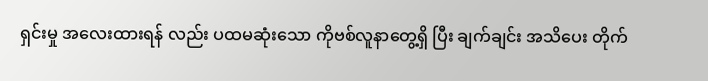ရှင်းမှု အလေးထားရန် လည်း ပထမဆုံးသော ကိုဗစ်လူနာတွေ့ရှိ ပြီး ချက်ချင်း အသိပေး တိုက်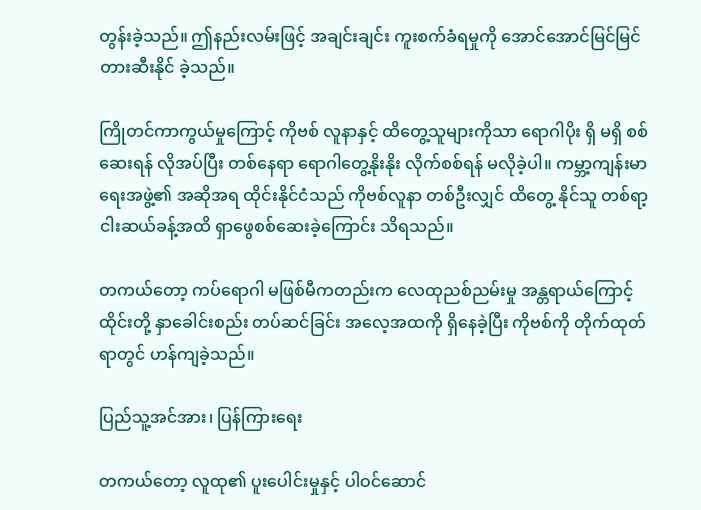တွန်းခဲ့သည်။ ဤနည်းလမ်းဖြင့် အချင်းချင်း ကူးစက်ခံရမှုကို အောင်အောင်မြင်မြင် တားဆီးနိုင် ခဲ့သည်။

ကြိုတင်ကာကွယ်မှုကြောင့် ကိုဗစ် လူနာနှင့် ထိတွေ့သူများကိုသာ ရောဂါပိုး ရှိ မရှိ စစ်ဆေးရန် လိုအပ်ပြီး တစ်နေရာ ရောဂါတွေ့နိုးနိုး လိုက်စစ်ရန် မလိုခဲ့ပါ။ ကမ္ဘာ့ကျန်းမာရေးအဖွဲ့၏ အဆိုအရ ထိုင်းနိုင်ငံသည် ကိုဗစ်လူနာ တစ်ဦးလျှင် ထိတွေ့ နိုင်သူ တစ်ရာ့ငါးဆယ်ခန့်အထိ ရှာဖွေစစ်ဆေးခဲ့ကြောင်း သိရသည်။

တကယ်တော့ ကပ်ရောဂါ မဖြစ်မီကတည်းက လေထုညစ်ညမ်းမှု အန္တရာယ်ကြောင့် ထိုင်းတို့ နှာခေါင်းစည်း တပ်ဆင်ခြင်း အလေ့အထကို ရှိနေခဲ့ပြီး ကိုဗစ်ကို တိုက်ထုတ်ရာတွင် ဟန်ကျခဲ့သည်။

ပြည်သူ့အင်အား၊ ပြန်ကြားရေး

တကယ်တော့ လူထု၏ ပူးပေါင်းမှုနှင့် ပါဝင်ဆောင်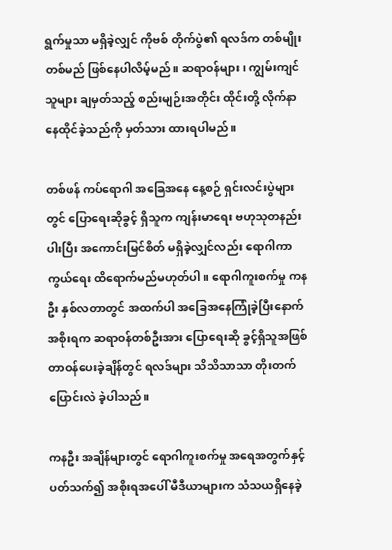ရွက်မှုသာ မရှိခဲ့လျှင် ကိုဗစ် တိုက်ပွဲ၏ ရလဒ်က တစ်မျိုးတစ်မည် ဖြစ်နေပါလိမ့်မည်။ ဆရာဝန်များ၊ ကျွမ်းကျင်သူများ ချမှတ်သည့် စည်းမျဉ်းအတိုင်း ထိုင်းတို့ လိုက်နာနေထိုင်ခဲ့သည်ကို မှတ်သား ထားရပါမည်။

တစ်ဖန် ကပ်ရောဂါ အခြေအနေ နေ့စဉ် ရှင်းလင်းပွဲများတွင် ပြောရေးဆိုခွင့် ရှိသူက ကျန်းမာရေး ဗဟုသုတနည်းပါးပြီး အကောင်းမြင်စိတ် မရှိခဲ့လျှင်လည်း ရောဂါကာကွယ်ရေး ထိရောက်မည်မဟုတ်ပါ။ ရောဂါကူးစက်မှု ကနဦး နှစ်လတာတွင် အထက်ပါ အခြေအနေကြုံခဲ့ပြီးနောက် အစိုးရက ဆရာဝန်တစ်ဦးအား ပြောရေးဆို ခွင့်ရှိသူအဖြစ် တာဝန်ပေးခဲ့ချိန်တွင် ရလဒ်များ သိသိသာသာ တိုးတက်ပြောင်းလဲ ခဲ့ပါသည်။

ကနဦး အချိန်များတွင် ရောဂါကူးစက်မှု အရေအတွက်နှင့် ပတ်သက်၍ အစိုးရအပေါ် မီဒီယာများက သံသယရှိနေခဲ့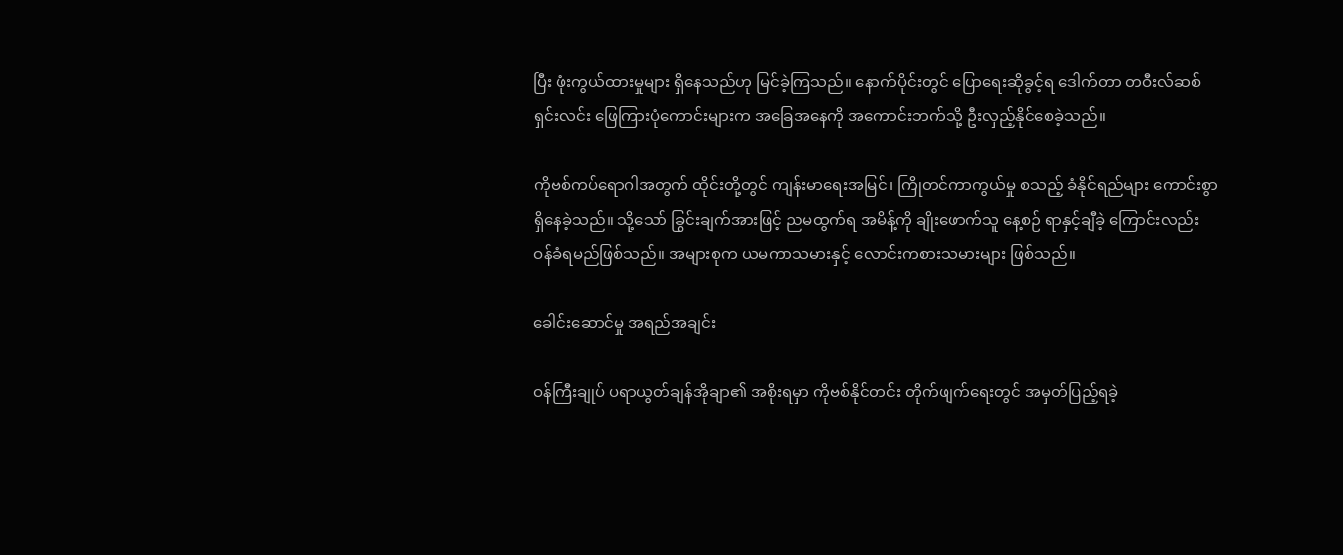ပြီး ဖုံးကွယ်ထားမှုများ ရှိနေသည်ဟု မြင်ခဲ့ကြသည်။ နောက်ပိုင်းတွင် ပြောရေးဆိုခွင့်ရ ဒေါက်တာ တဝီးလ်ဆစ် ရှင်းလင်း ဖြေကြားပုံကောင်းများက အခြေအနေကို အကောင်းဘက်သို့ ဦးလှည့်နိုင်စေခဲ့သည်။

ကိုဗစ်ကပ်ရောဂါအတွက် ထိုင်းတို့တွင် ကျန်းမာရေးအမြင်၊ ကြိုတင်ကာကွယ်မှု စသည့် ခံနိုင်ရည်များ ကောင်းစွာရှိနေခဲ့သည်။ သို့သော် ခြွင်းချက်အားဖြင့် ညမထွက်ရ အမိန့်ကို ချိုးဖောက်သူ နေ့စဉ် ရာနှင့်ချီခဲ့ ကြောင်းလည်း ဝန်ခံရမည်ဖြစ်သည်။ အများစုက ယမကာသမားနှင့် လောင်းကစားသမားများ ဖြစ်သည်။

ခေါင်းဆောင်မှု အရည်အချင်း

ဝန်ကြီးချုပ် ပရာယွတ်ချန်အိုချာ၏ အစိုးရမှာ ကိုဗစ်နိုင်တင်း တိုက်ဖျက်ရေးတွင် အမှတ်ပြည့်ရခဲ့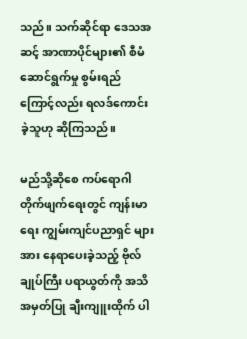သည်။ သက်ဆိုင်ရာ ဒေသအဆင့် အာဏာပိုင်များ၏ စီမံဆောင်ရွက်မှု စွမ်းရည်ကြောင့်လည်း ရလဒ်ကောင်းခဲ့သူဟု ဆိုကြသည်။

မည်သို့ဆိုစေ ကပ်ရောဂါ တိုက်ဖျက်ရေးတွင် ကျန်းမာရေး ကျွမ်းကျင်ပညာရှင် များအား နေရာပေးခဲ့သည့် ဗိုလ်ချုပ်ကြီး ပရာယွတ်ကို အသိအမှတ်ပြု ချီးကျူးထိုက် ပါ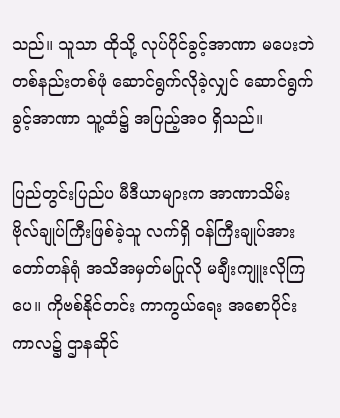သည်။ သူသာ ထိုသို့ လုပ်ပိုင်ခွင့်အာဏာ မပေးဘဲ တစ်နည်းတစ်ဖုံ ဆောင်ရွက်လိုခဲ့လျှင် ဆောင်ရွက်ခွင့်အာဏာ သူ့ထံ၌ အပြည့်အဝ ရှိသည်။

ပြည်တွင်းပြည်ပ မီဒီယာများက အာဏာသိမ်း ဗိုလ်ချုပ်ကြီးဖြစ်ခဲ့သူ လက်ရှိ ဝန်ကြီးချုပ်အား တော်တန်ရုံ အသိအမှတ်မပြုလို မချီးကျူးလိုကြပေ။ ကိုဗစ်နိုင်တင်း ကာကွယ်ရေး အစောပိုင်းကာလ၌ ဌာနဆိုင်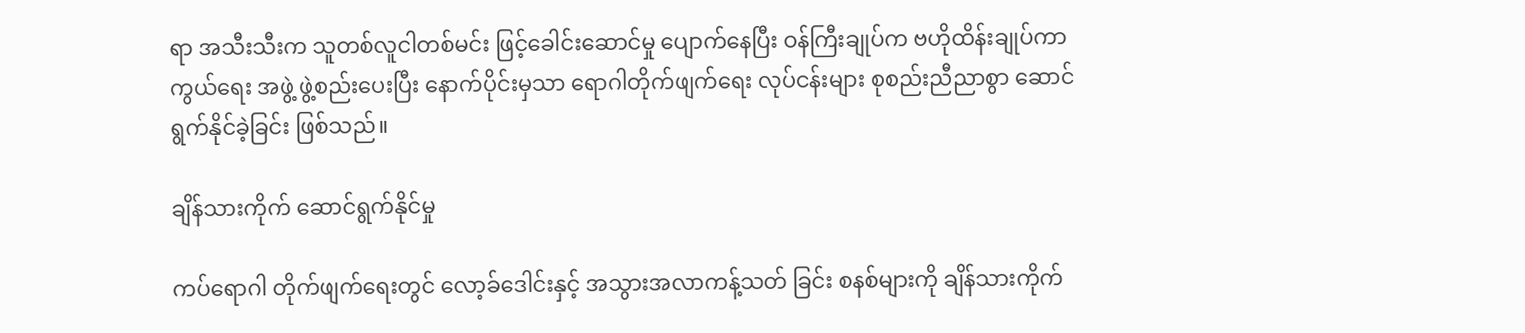ရာ အသီးသီးက သူတစ်လူငါတစ်မင်း ဖြင့်ခေါင်းဆောင်မှု ပျောက်နေပြီး ဝန်ကြီးချုပ်က ဗဟိုထိန်းချုပ်ကာကွယ်ရေး အဖွဲ့ ဖွဲ့စည်းပေးပြီး နောက်ပိုင်းမှသာ ရောဂါတိုက်ဖျက်ရေး လုပ်ငန်းများ စုစည်းညီညာစွာ ဆောင်ရွက်နိုင်ခဲ့ခြင်း ဖြစ်သည်။

ချိန်သားကိုက် ဆောင်ရွက်နိုင်မှု

ကပ်ရောဂါ တိုက်ဖျက်ရေးတွင် လော့ခ်ဒေါင်းနှင့် အသွားအလာကန့်သတ် ခြင်း စနစ်များကို ချိန်သားကိုက်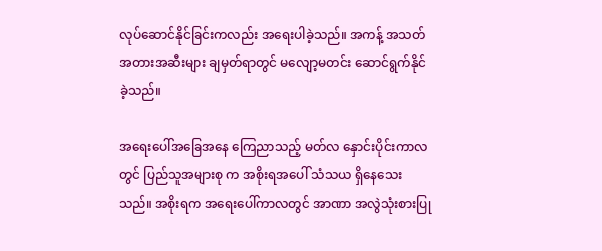လုပ်ဆောင်နိုင်ခြင်းကလည်း အရေးပါခဲ့သည်။ အကန့် အသတ် အတားအဆီးများ ချမှတ်ရာတွင် မလျော့မတင်း ဆောင်ရွက်နိုင်ခဲ့သည်။

အရေးပေါ်အခြေအနေ ကြေညာသည့် မတ်လ နှောင်းပိုင်းကာလတွင် ပြည်သူအများစု က အစိုးရအပေါ် သံသယ ရှိနေသေးသည်။ အစိုးရက အရေးပေါ်ကာလတွင် အာဏာ အလွဲသုံးစားပြု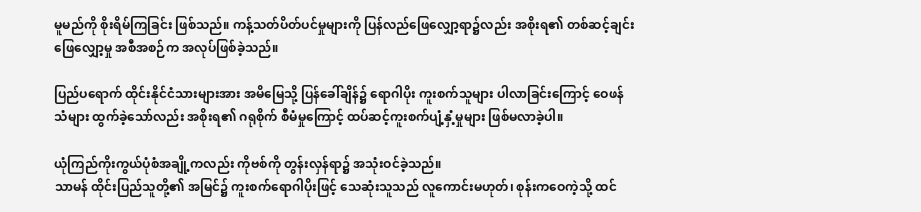မူမည်ကို စိုးရိမ်ကြခြင်း ဖြစ်သည်။ ကန့်သတ်ပိတ်ပင်မှုများကို ပြန်လည်ဖြေလျှော့ရာ၌လည်း အစိုးရ၏ တစ်ဆင့်ချင်း ဖြေလျှော့မှု အစီအစဉ်က အလုပ်ဖြစ်ခဲ့သည်။

ပြည်ပရောက် ထိုင်းနိုင်ငံသားများအား အမိမြေသို့ ပြန်ခေါ်ချိန်၌ ရောဂါပိုး ကူးစက်သူများ ပါလာခြင်းကြောင့် ဝေဖန်သံများ ထွက်ခဲ့သော်လည်း အစိုးရ၏ ဂရုစိုက် စီမံမှုကြောင့် ထပ်ဆင့်ကူးစက်ပျံ့နှံ့မှုများ ဖြစ်မလာခဲ့ပါ။

ယုံကြည်ကိုးကွယ်ပုံစံအချို့ကလည်း ကိုဗစ်ကို တွန်းလှန်ရာ၌ အသုံးဝင်ခဲ့သည်။
သာမန် ထိုင်းပြည်သူတို့၏ အမြင်၌ ကူးစက်ရောဂါပိုးဖြင့် သေဆုံးသူသည် လူကောင်းမဟုတ်၊ စုန်းကဝေကဲ့သို့ ထင်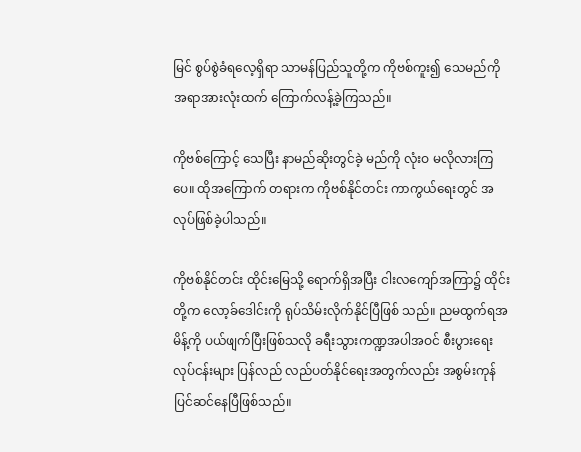မြင် စွပ်စွဲခံရလေ့ရှိရာ သာမန်ပြည်သူတို့က ကိုဗစ်ကူး၍ သေမည်ကို အရာအားလုံးထက် ကြောက်လန့်ခဲ့ကြသည်။

ကိုဗစ်ကြောင့် သေပြီး နာမည်ဆိုးတွင်ခဲ့ မည်ကို လုံးဝ မလိုလားကြပေ။ ထိုအကြောက် တရားက ကိုဗစ်နိုင်တင်း ကာကွယ်ရေးတွင် အလုပ်ဖြစ်ခဲ့ပါသည်။

ကိုဗစ်နိုင်တင်း ထိုင်းမြေသို့ ရောက်ရှိအပြီး ငါးလကျော်အကြာ၌ ထိုင်းတို့က လော့ခ်ဒေါင်းကို ရုပ်သိမ်းလိုက်နိုင်ပြီဖြစ် သည်။ ညမထွက်ရအမိန့်ကို ပယ်ဖျက်ပြီးဖြစ်သလို ခရီးသွားကဏ္ဍအပါအဝင် စီးပွားရေး လုပ်ငန်းများ ပြန်လည် လည်ပတ်နိုင်ရေးအတွက်လည်း အစွမ်းကုန် ပြင်ဆင်နေပြီဖြစ်သည်။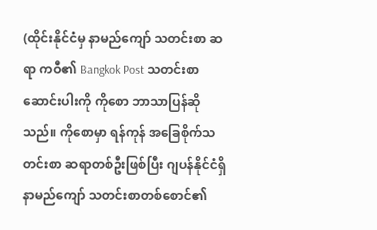(ထိုင်းနိုင်ငံမှ နာမည်ကျော် သတင်းစာ ဆရာ ကဝီ၏ Bangkok Post သတင်းစာ ဆောင်းပါးကို ကိုစော ဘာသာပြန်ဆိုသည်။ ကိုစောမှာ ရန်ကုန် အခြေစိုက်သတင်းစာ ဆရာတစ်ဦးဖြစ်ပြီး ဂျပန်နိုင်ငံရှိ နာမည်ကျော် သတင်းစာတစ်စောင်၏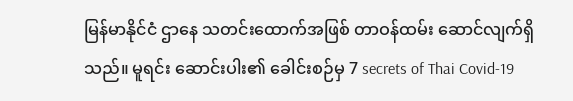မြန်မာနိုင်ငံ ဌာနေ သတင်းထောက်အဖြစ် တာဝန်ထမ်း ဆောင်လျက်ရှိသည်။ မူရင်း ဆောင်းပါး၏ ခေါင်းစဉ်မှ 7 secrets of Thai Covid-19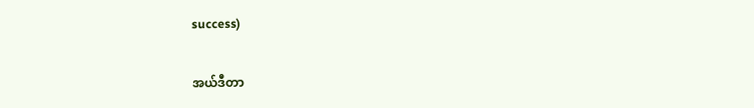success)

အယ်ဒီတာ